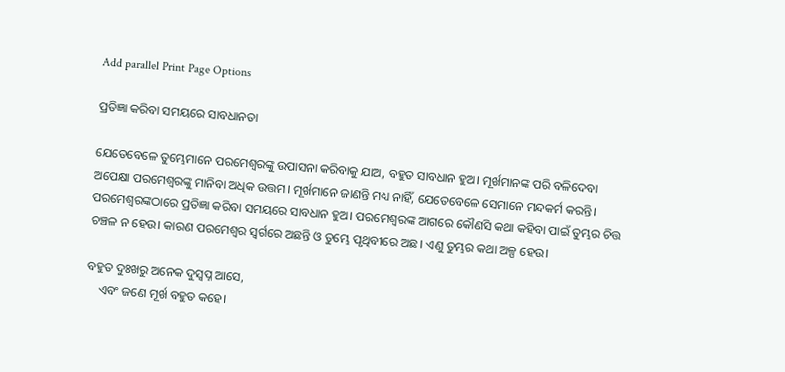Add parallel Print Page Options

ପ୍ରତିଜ୍ଞା କରିବା ସମୟରେ ସାବଧାନତା

ଯେତେବେଳେ ତୁମ୍ଭେମାନେ ପରମେଶ୍ୱରଙ୍କୁ ଉପାସନା କରିବାକୁ ଯାଅ, ବହୁତ ସାବଧାନ ହୁଅ। ମୂର୍ଖମାନଙ୍କ ପରି ବଳିଦେବା ଅପେକ୍ଷା ପରମେଶ୍ୱରଙ୍କୁ ମାନିବା ଅଧିକ ଉତ୍ତମ। ମୂର୍ଖମାନେ ଜାଣନ୍ତି ମଧ୍ୟ ନାହିଁ, ଯେତେବେଳେ ସେମାନେ ମନ୍ଦକର୍ମ କରନ୍ତି। ପରମେଶ୍ୱରଙ୍କଠାରେ ପ୍ରତିଜ୍ଞା କରିବା ସମୟରେ ସାବଧାନ ହୁଅ। ପରମେଶ୍ୱରଙ୍କ ଆଗରେ କୌଣସି କଥା କହିବା ପାଇଁ ତୁମ୍ଭର ଚିତ୍ତ ଚଞ୍ଚଳ ନ ହେଉ। କାରଣ ପରମେଶ୍ୱର ସ୍ୱର୍ଗରେ ଅଛନ୍ତି ଓ ତୁମ୍ଭେ ପୃଥିବୀରେ ଅଛ। ଏଣୁ ତୁମ୍ଭର କଥା ଅଳ୍ପ ହେଉ।

ବହୁତ ଦୁଃଖରୁ ଅନେକ ଦୁସ୍ୱପ୍ନ ଆସେ,
    ଏବଂ ଜଣେ ମୂର୍ଖ ବହୁତ କହେ।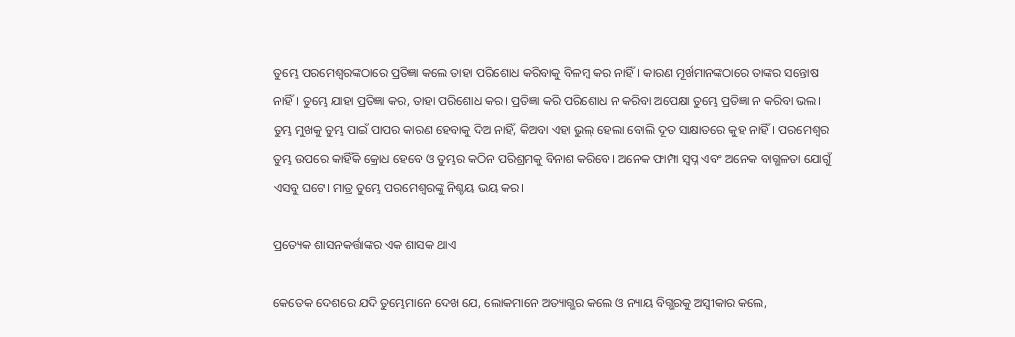ତୁମ୍ଭେ ପରମେଶ୍ୱରଙ୍କଠାରେ ପ୍ରତିଜ୍ଞା କଲେ ତାହା ପରିଶୋଧ କରିବାକୁ ବିଳମ୍ବ କର ନାହିଁ। କାରଣ ମୂର୍ଖମାନଙ୍କଠାରେ ତାଙ୍କର ସନ୍ତୋଷ ନାହିଁ। ତୁମ୍ଭେ ଯାହା ପ୍ରତିଜ୍ଞା କର, ତାହା ପରିଶୋଧ କର। ପ୍ରତିଜ୍ଞା କରି ପରିଶୋଧ ନ କରିବା ଅପେକ୍ଷା ତୁମ୍ଭେ ପ୍ରତିଜ୍ଞା ନ କରିବା ଭଲ। ତୁମ୍ଭ ମୁଖକୁ ତୁମ୍ଭ ପାଇଁ ପାପର କାରଣ ହେବାକୁ ଦିଅ ନାହିଁ, କିଅବା ଏହା ଭୁଲ୍ ହେଲା ବୋଲି ଦୂତ ସାକ୍ଷାତରେ କୁହ ନାହିଁ। ପରମେଶ୍ୱର ତୁମ୍ଭ ଉପରେ କାହିଁକି କ୍ରୋଧ ହେବେ ଓ ତୁମ୍ଭର କଠିନ ପରିଶ୍ରମକୁ ବିନାଶ କରିବେ। ଅନେକ ଫାମ୍ପା ସ୍ୱପ୍ନ ଏବଂ ଅନେକ ବାଗ୍ଭଳତା ଯୋଗୁଁ ଏସବୁ ଘଟେ। ମାତ୍ର ତୁମ୍ଭେ ପରମେଶ୍ୱରଙ୍କୁ ନିଶ୍ଚୟ ଭୟ କର।

ପ୍ରତ୍ୟେକ ଶାସନକର୍ତ୍ତାଙ୍କର ଏକ ଶାସକ ଥାଏ

କେତେକ ଦେଶରେ ଯଦି ତୁମ୍ଭେମାନେ ଦେଖ ଯେ, ଲୋକମାନେ ଅତ୍ୟାଗ୍ଭର କଲେ ଓ ନ୍ୟାୟ ବିଗ୍ଭରକୁ ଅସ୍ୱୀକାର କଲେ,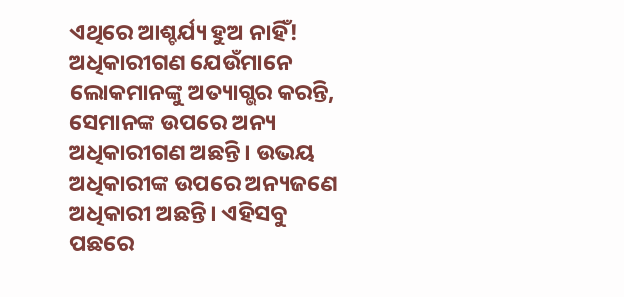ଏଥିରେ ଆଶ୍ଚର୍ଯ୍ୟ ହୁଅ ନାହିଁ! ଅଧିକାରୀଗଣ ଯେଉଁମାନେ ଲୋକମାନଙ୍କୁ ଅତ୍ୟାଗ୍ଭର କରନ୍ତି, ସେମାନଙ୍କ ଉପରେ ଅନ୍ୟ ଅଧିକାରୀଗଣ ଅଛନ୍ତି। ଉଭୟ ଅଧିକାରୀଙ୍କ ଉପରେ ଅନ୍ୟଜଣେ ଅଧିକାରୀ ଅଛନ୍ତି। ଏହିସବୁ ପଛରେ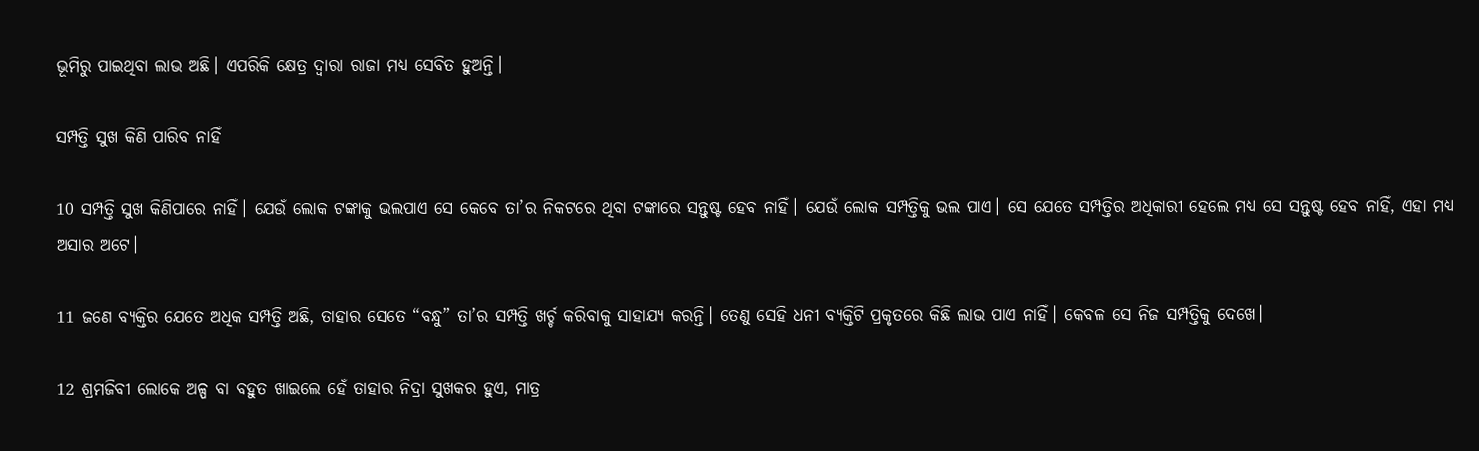ଭୂମିରୁ ପାଇଥିବା ଲାଭ ଅଛି। ଏପରିକି କ୍ଷେତ୍ର ଦ୍ୱାରା ରାଜା ମଧ୍ୟ ସେବିତ ହୁଅନ୍ତି।

ସମ୍ପତ୍ତି ସୁଖ କିଣି ପାରିବ ନାହିଁ

10 ସମ୍ପତ୍ତି ସୁଖ କିଣିପାରେ ନାହିଁ। ଯେଉଁ ଲୋକ ଟଙ୍କାକୁ ଭଲପାଏ ସେ କେବେ ତା’ର ନିକଟରେ ଥିବା ଟଙ୍କାରେ ସନ୍ତୁଷ୍ଟ ହେବ ନାହିଁ। ଯେଉଁ ଲୋକ ସମ୍ପତ୍ତିକୁ ଭଲ ପାଏ। ସେ ଯେତେ ସମ୍ପତ୍ତିର ଅଧିକାରୀ ହେଲେ ମଧ୍ୟ ସେ ସନ୍ତୁଷ୍ଟ ହେବ ନାହିଁ, ଏହା ମଧ୍ୟ ଅସାର ଅଟେ।

11 ଜଣେ ବ୍ୟକ୍ତିର ଯେତେ ଅଧିକ ସମ୍ପତ୍ତି ଅଛି, ତାହାର ସେତେ “ବନ୍ଧୁ” ତା’ର ସମ୍ପତ୍ତି ଖର୍ଚ୍ଚ କରିବାକୁ ସାହାଯ୍ୟ କରନ୍ତି। ତେଣୁ ସେହି ଧନୀ ବ୍ୟକ୍ତିଟି ପ୍ରକୃତରେ କିଛି ଲାଭ ପାଏ ନାହିଁ। କେବଳ ସେ ନିଜ ସମ୍ପତ୍ତିକୁ ଦେଖେ।

12 ଶ୍ରମଜିବୀ ଲୋକେ ଅଳ୍ପ ବା ବହୁତ ଖାଇଲେ ହେଁ ତାହାର ନିଦ୍ରା ସୁଖକର ହୁଏ, ମାତ୍ର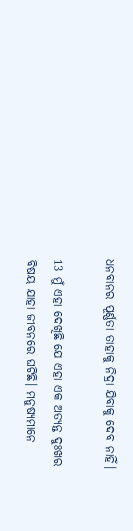ଧନବାନର ପୂର୍ଣ୍ଣତା ତାହାକୁ ନିଦ୍ରା ଯିବାକୁ ଦେବ ନାହିଁ।

13 ମୁଁ ଏହା ଦେଖିଛି ଯେ ଏହା ଏକ ଅତ୍ୟନ୍ତ ଦୁଃଖର ବିଷୟ ଯାହା ଜୀବନରେ ଘଟିଛି। ମନୁଷ୍ୟମାନେ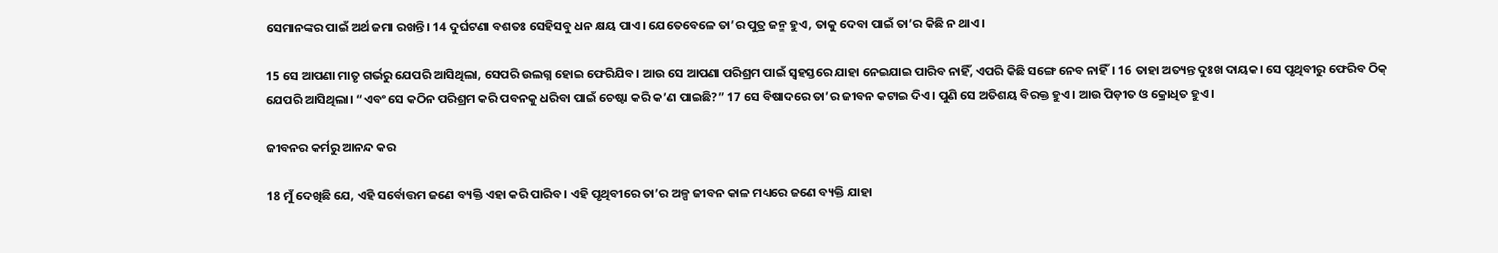ସେମାନଙ୍କର ପାଇଁ ଅର୍ଥ ଜମା ରଖନ୍ତି। 14 ଦୁର୍ଘଟଣା ବଶତଃ ସେହିସବୁ ଧନ କ୍ଷୟ ପାଏ। ଯେତେବେଳେ ତା’ର ପୁତ୍ର ଜନ୍ମ ହୁଏ, ତାକୁ ଦେବା ପାଇଁ ତା’ର କିଛି ନ ଥାଏ।

15 ସେ ଆପଣା ମାତୃ ଗର୍ଭରୁ ଯେପରି ଆସିଥିଲା, ସେପରି ଉଲଗ୍ନ ହୋଇ ଫେରିଯିବ। ଆଉ ସେ ଆପଣା ପରିଶ୍ରମ ପାଇଁ ସ୍ୱହସ୍ତରେ ଯାହା ନେଇଯାଇ ପାରିବ ନାହିଁ, ଏପରି କିଛି ସଙ୍ଗେ ନେବ ନାହିଁ। 16 ତାହା ଅତ୍ୟନ୍ତ ଦୁଃଖ ଦାୟକ। ସେ ପୃଥିବୀରୁ ଫେରିବ ଠିକ୍ ଯେପରି ଆସିଥିଲା। “ଏବଂ ସେ କଠିନ ପରିଶ୍ରମ କରି ପବନକୁ ଧରିବା ପାଇଁ ଚେଷ୍ଟା କରି କ’ଣ ପାଇଛି?” 17 ସେ ବିଷାଦରେ ତା’ର ଜୀବନ କଟାଇ ଦିଏ। ପୁଣି ସେ ଅତିଶୟ ବିରକ୍ତ ହୁଏ। ଆଉ ପିଡ଼ୀତ ଓ କ୍ରୋଧିତ ହୁଏ।

ଜୀବନର କର୍ମରୁ ଆନନ୍ଦ କର

18 ମୁଁ ଦେଖିଛି ଯେ, ଏହି ସର୍ବୋତ୍ତମ ଜଣେ ବ୍ୟକ୍ତି ଏହା କରି ପାରିବ। ଏହି ପୃଥିବୀରେ ତା’ର ଅଳ୍ପ ଜୀବନ କାଳ ମଧ୍ୟରେ ଜଣେ ବ୍ୟକ୍ତି ଯାହା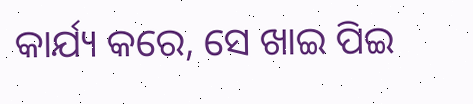କାର୍ଯ୍ୟ କରେ, ସେ ଖାଇ ପିଇ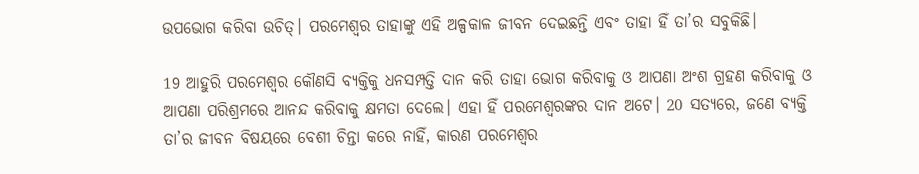ଉପଭୋଗ କରିବା ଉଚିତ୍। ପରମେଶ୍ୱର ତାହାଙ୍କୁ ଏହି ଅଳ୍ପକାଳ ଜୀବନ ଦେଇଛନ୍ତି ଏବଂ ତାହା ହିଁ ତା’ର ସବୁକିଛି।

19 ଆହୁରି ପରମେଶ୍ୱର କୌଣସି ବ୍ୟକ୍ତିକୁ ଧନସମ୍ପତ୍ତି ଦାନ କରି ତାହା ଭୋଗ କରିବାକୁ ଓ ଆପଣା ଅଂଶ ଗ୍ରହଣ କରିବାକୁ ଓ ଆପଣା ପରିଶ୍ରମରେ ଆନନ୍ଦ କରିବାକୁ କ୍ଷମତା ଦେଲେ। ଏହା ହିଁ ପରମେଶ୍ୱରଙ୍କର ଦାନ ଅଟେ। 20 ସତ୍ୟରେ, ଜଣେ ବ୍ୟକ୍ତି ତା’ର ଜୀବନ ବିଷୟରେ ବେଶୀ ଚିନ୍ତା କରେ ନାହିଁ, କାରଣ ପରମେଶ୍ୱର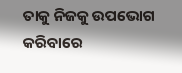ତାକୁ ନିଜକୁ ଉପଭୋଗ କରିବାରେ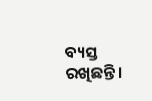ବ୍ୟସ୍ତ ରଖିଛନ୍ତି।